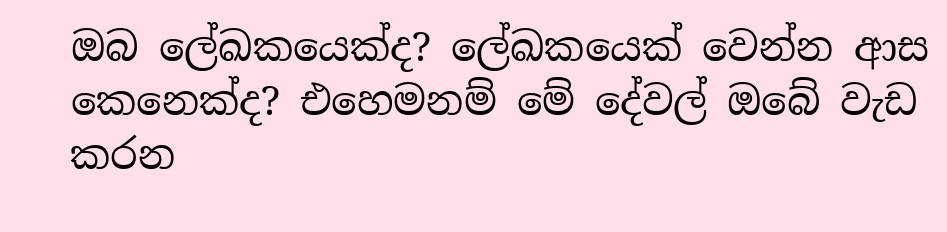ඔබ ලේඛකයෙක්ද? ලේඛකයෙක් වෙන්න ආස කෙනෙක්ද? එහෙමනම් මේ දේවල් ඔබේ වැඩ කරන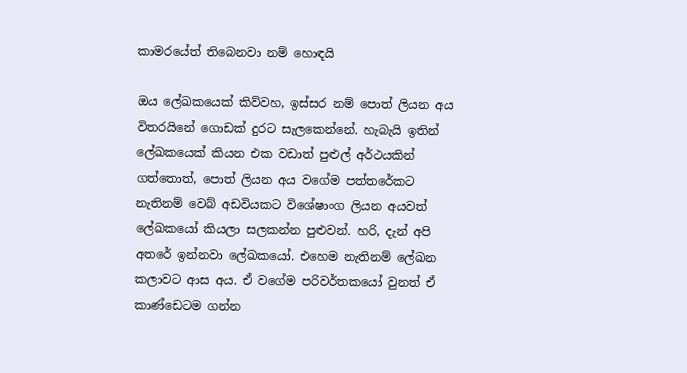කාමරයේත් තිබෙනවා නම් හොඳයි

ඔය ලේඛකයෙක් කිව්වහ, ඉස්සර නම් පොත් ලියන අය විතරයිනේ ගොඩක් දුරට සැලකෙන්නේ. හැබැයි ඉතින් ලේඛකයෙක් කියන එක වඩාත් පුළුල් අර්ථයකින් ගත්තොත්, පොත් ලියන අය වගේම පත්තරේකට නැතිනම් වෙබ් අඩවියකට විශේෂාංග ලියන අයවත් ලේඛකයෝ කියලා සලකන්න පුළුවන්. හරි, දැන් අපි අතරේ ඉන්නවා ලේඛකයෝ. එහෙම නැතිනම් ලේඛන කලාවට ආස අය. ඒ වගේම පරිවර්තකයෝ වුනත් ඒ කාණ්ඩෙටම ගන්න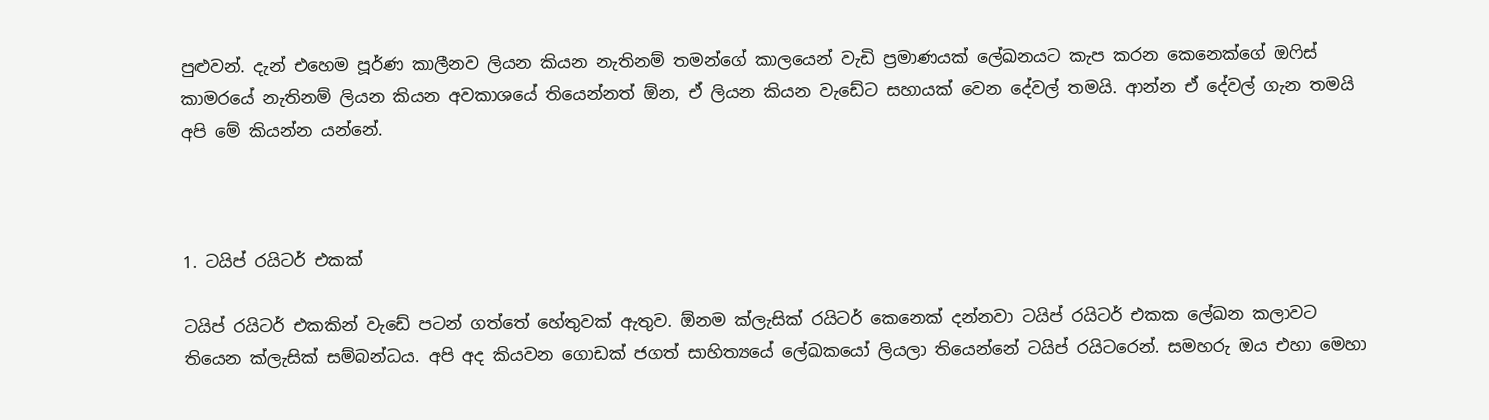පුළුවන්. දැන් එහෙම පූර්ණ කාලීනව ලියන කියන නැතිනම් තමන්ගේ කාලයෙන් වැඩි ප්‍රමාණයක් ලේඛනයට කැප කරන කෙනෙක්ගේ ඔෆිස් කාමරයේ නැතිනම් ලියන කියන අවකාශයේ තියෙන්නත් ඕන, ඒ ලියන කියන වැඩේට සහායක් වෙන දේවල් තමයි. ආන්න ඒ දේවල් ගැන තමයි අපි මේ කියන්න යන්නේ.



1. ටයිප් රයිටර් එකක්

ටයිප් රයිටර් එකකින් වැඩේ පටන් ගත්තේ හේතුවක් ඇතුව. ඕනම ක්ලැසික් රයිටර් කෙනෙක් දන්නවා ටයිප් රයිටර් එකක ලේඛන කලාවට තියෙන ක්ලැසික් සම්බන්ධය. අපි අද කියවන ගොඩක් ජගත් සාහිත්‍යයේ ලේඛකයෝ ලියලා තියෙන්නේ ටයිප් රයිටරෙන්. සමහරු ඔය එහා මෙහා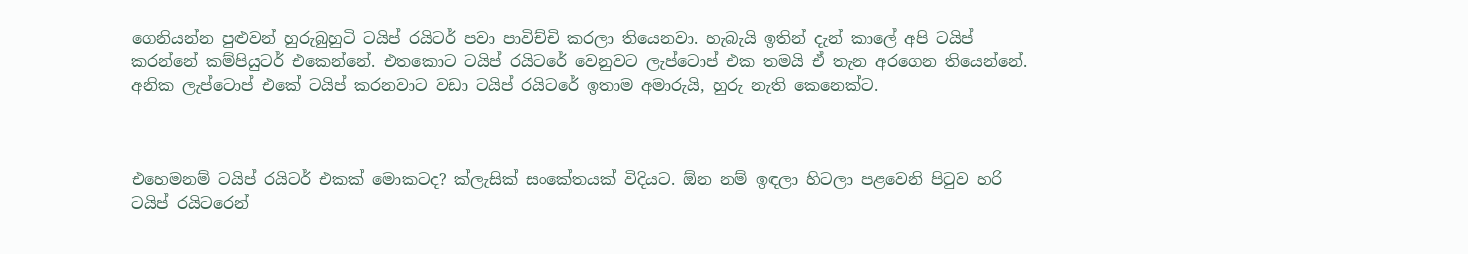ගෙනියන්න පුළුවන් හුරුබුහුටි ටයිප් රයිටර් පවා පාවිච්චි කරලා තියෙනවා. හැබැයි ඉතින් දැන් කාලේ අපි ටයිප් කරන්නේ කම්පියුටර් එකෙන්නේ. එතකොට ටයිප් රයිටරේ වෙනුවට ලැප්ටොප් එක තමයි ඒ තැන අරගෙන තියෙන්නේ. අනික ලැප්ටොප් එකේ ටයිප් කරනවාට වඩා ටයිප් රයිටරේ ඉතාම අමාරුයි, හුරු නැති කෙනෙක්ට.



එහෙමනම් ටයිප් රයිටර් එකක් මොකටද? ක්ලැසික් සංකේතයක් විදියට. ඕන නම් ඉඳලා හිටලා පළවෙනි පිටුව හරි ටයිප් රයිටරෙන්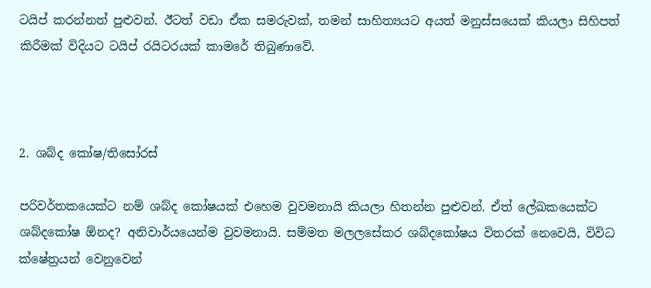ටයිප් කරන්නත් පුළුවන්. ඊටත් වඩා ඒක සමරුවක්, තමන් සාහිත්‍යයට අයත් මනුස්සයෙක් කියලා සිහිපත් කිරීමක් විදියට ටයිප් රයිටරයක් කාමරේ තිබුණාවේ.



2. ශබ්ද කෝෂ/තිසෝරස්

පරිවර්තකයෙක්ට නම් ශබ්ද කෝෂයක් එහෙම වුවමනායි කියලා හිතන්න පුළුවන්. ඒත් ලේඛකයෙක්ට ශබ්දකෝෂ ඕනද? අනිවාර්යයෙන්ම වුවමනායි. සම්මත මලලසේකර ශබ්දකෝෂය විතරක් නෙවෙයි, විවිධ ක්ෂේත්‍රයන් වෙනුවෙන්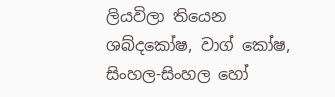ලියවිලා තියෙන ශබ්දකෝෂ, වාග් කෝෂ, සිංහල-සිංහල හෝ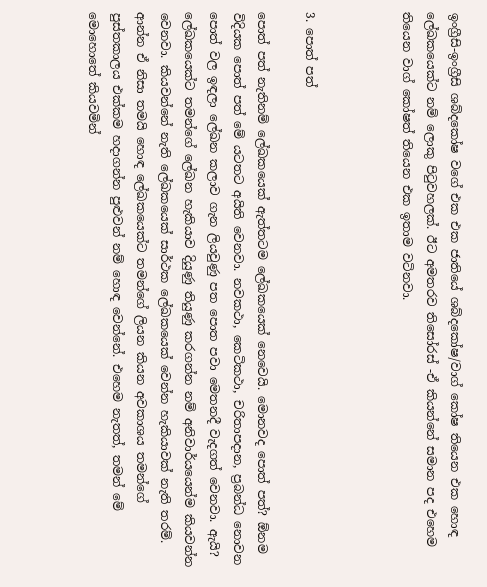ඉංග්‍රීසි-ඉංග්‍රීසි ශබ්දකෝෂ වගේ එක එක ජාතියේ ශබ්දකෝෂ/වාග් කෝෂ තියෙන එක හොඳ ලේඛකයෙක්ට නම් ලොකු පිටුවහලක්. ඊට අමතරව තිසෝරස් -ඒ කියන්නේ සමාන පද එහෙම තියෙන වාග් කෝෂත් තියෙන එක ඉතාම වටිනවා.



3. පොත් පත්

පොත් පත් නැතිනම් ලේඛකයෙක් ඇත්තටම ලේඛකයෙක් නෙවෙයි. මොනවද පොත් පත්? ඕනම විදියක පොත් පත් මේ යටතට අයිති වෙනවා. නවකථා, කෙටිකථා, චරිතාපදාන, ප්‍රබන්ධ නොවන පොත් වල ඉඳලා ලේඛන කලාව ගැන ලියවුණු පත පොත පවා මෙතනදී වැදගත් වෙනවා. ඇයි? ලේඛකයෙක්ට තමන්ගේ ලේඛන හැකියාව දියුණු තියුණු කරගන්න නම් අනිවාර්යයෙන්ම කියවන්න වෙනවා. කියවන්නේ නැති ලේඛකයෙක් සාර්ථක ලේඛකයෙක් වෙන්න හැකියාවක් නැති තරම්. ආන්න ඒ නිසා තමයි හොඳ ලේඛකයෙක්ට තමන්ගේ ලියන කියන අවකාශය තමන්ගේ පුස්තකාලය එක්කම හදාගන්න පුළුවන් නම් හොඳ වෙන්නේ. එහෙම නැතත්, තමන් මේ මොහොතේ කියවමින්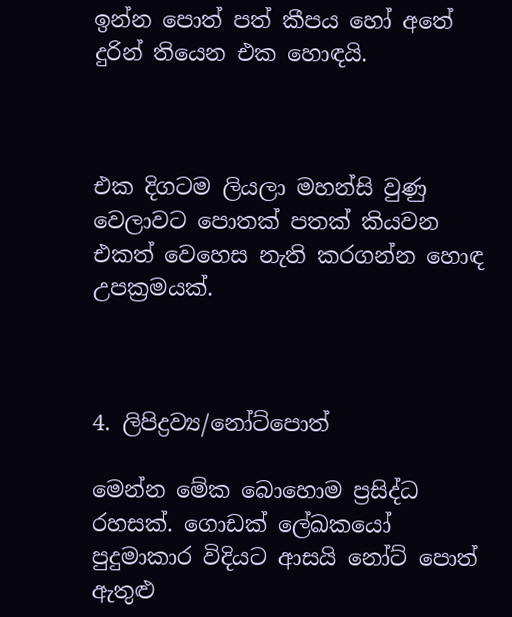ඉන්න පොත් පත් කීපය හෝ අතේ දුරින් තියෙන එක හොඳයි.



එක දිගටම ලියලා මහන්සි වුණු වෙලාවට පොතක් පතක් කියවන එකත් වෙහෙස නැති කරගන්න හොඳ උපක්‍රමයක්.



4. ලිපිද්‍රව්‍ය/නෝට්පොත්

මෙන්න මේක බොහොම ප්‍රසිද්ධ රහසක්. ගොඩක් ලේඛකයෝ පුදුමාකාර විදියට ආසයි නෝට් පොත් ඇතුළු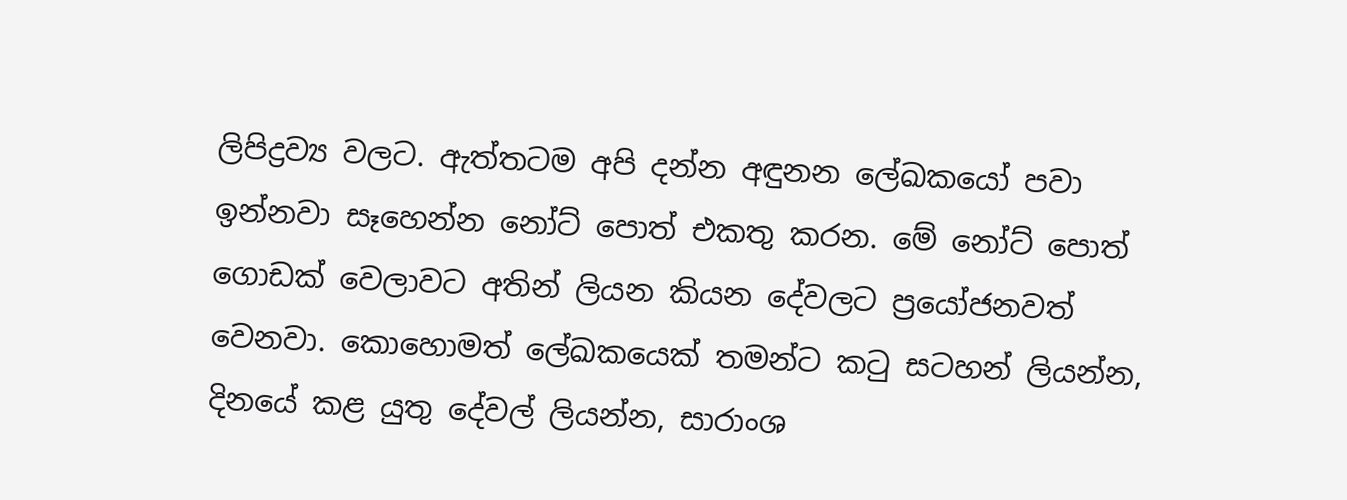ලිපිද්‍රව්‍ය වලට. ඇත්තටම අපි දන්න අඳුනන ලේඛකයෝ පවා ඉන්නවා සෑහෙන්න නෝට් පොත් එකතු කරන. මේ නෝට් පොත් ගොඩක් වෙලාවට අතින් ලියන කියන දේවලට ප්‍රයෝජනවත් වෙනවා. කොහොමත් ලේඛකයෙක් තමන්ට කටු සටහන් ලියන්න, දිනයේ කළ යුතු දේවල් ලියන්න, සාරාංශ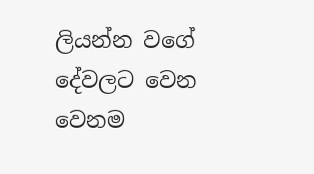ලියන්න වගේ දේවලට වෙන වෙනම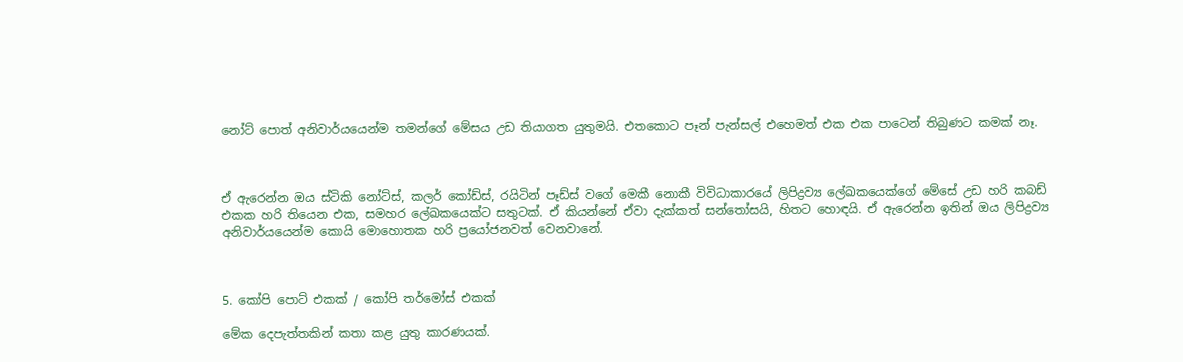නෝට් පොත් අනිවාර්යයෙන්ම තමන්ගේ මේසය උඩ තියාගත යුතුමයි. එතකොට පෑන් පැන්සල් එහෙමත් එක එක පාටෙන් තිබුණට කමක් නෑ.



ඒ ඇරෙන්න ඔය ස්ටිකි නෝට්ස්, කලර් කෝඩ්ස්, රයිටින් පෑඩ්ස් වගේ මෙකී නොකී විවිධාකාරයේ ලිපිද්‍රව්‍ය ලේඛකයෙක්ගේ මේසේ උඩ හරි කබඩ් එකක හරි තියෙන එක, සමහර ලේඛකයෙක්ට සතුටක්. ඒ කියන්නේ ඒවා දැක්කත් සන්තෝසයි, හිතට හොඳයි. ඒ ඇරෙන්න ඉතින් ඔය ලිපිද්‍රව්‍ය අනිවාර්යයෙන්ම කොයි මොහොතක හරි ප්‍රයෝජනවත් වෙනවානේ.



5. කෝපි පොට් එකක් / කෝපි තර්මෝස් එකක්

මේක දෙපැත්තකින් කතා කළ යුතු කාරණයක්.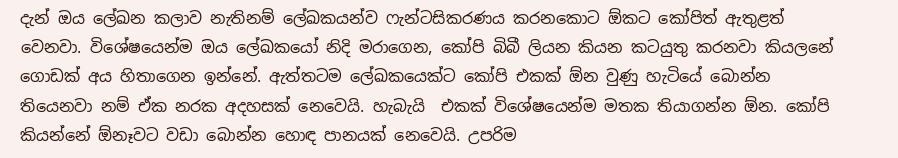දැන් ඔය ලේඛන කලාව නැතිනම් ලේඛකයන්ව ෆැන්ටසිකරණය කරනකොට ඕකට කෝපිත් ඇතුළත් වෙනවා. විශේෂයෙන්ම ඔය ලේඛකයෝ නිදි මරාගෙන, කෝපි බිබී ලියන කියන කටයුතු කරනවා කියලනේ ගොඩක් අය හිතාගෙන ඉන්නේ. ඇත්තටම ලේඛකයෙක්ට කෝපි එකක් ඕන වුණු හැටියේ බොන්න තියෙනවා නම් ඒක නරක අදහසක් නෙවෙයි. හැබැයි  එකක් විශේෂයෙන්ම මතක තියාගන්න ඕන. කෝපි කියන්නේ ඕනෑවට වඩා බොන්න හොඳ පානයක් නෙවෙයි. උපරිම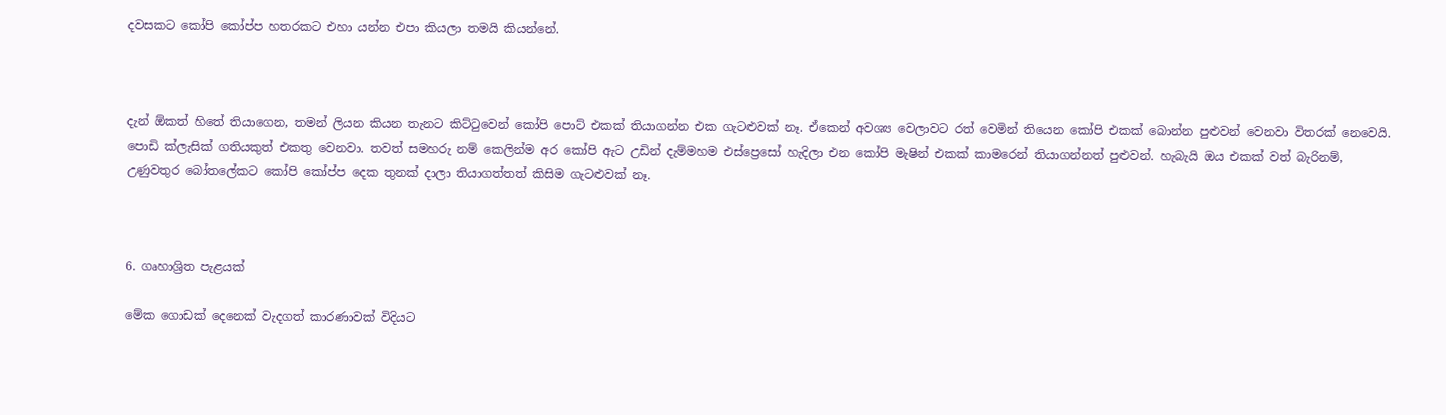දවසකට කෝපි කෝප්ප හතරකට එහා යන්න එපා කියලා තමයි කියන්නේ.



දැන් ඕකත් හිතේ තියාගෙන, තමන් ලියන කියන තැනට කිට්ටුවෙන් කෝපි පොට් එකක් තියාගන්න එක ගැටළුවක් නෑ. ඒකෙන් අවශ්‍ය වෙලාවට රත් වෙමින් තියෙන කෝපි එකක් බොන්න පුළුවන් වෙනවා විතරක් නෙවෙයි. පොඩි ක්ලැසික් ගතියකුත් එකතු වෙනවා. තවත් සමහරු නම් කෙලින්ම අර කෝපි ඇට උඩින් දැම්මහම එස්ප්‍රෙසෝ හැදිලා එන කෝපි මැෂින් එකක් කාමරෙන් තියාගන්නත් පුළුවන්. හැබැයි ඔය එකක් වත් බැරිනම්, උණුවතුර බෝතලේකට කෝපි කෝප්ප දෙක තුනක් දාලා තියාගත්තත් කිසිම ගැටළුවක් නෑ.



6. ගෘහාශ්‍රිත පැළයක්

මේක ගොඩක් දෙනෙක් වැදගත් කාරණාවක් විදියට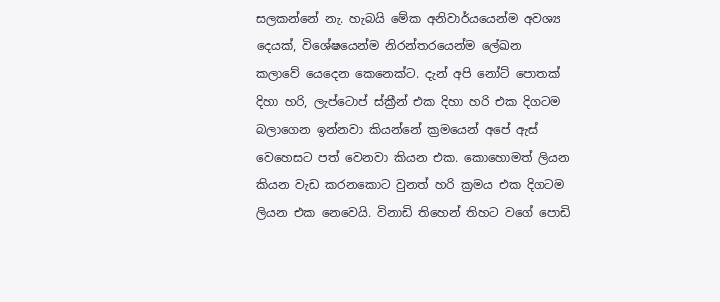සලකන්නේ නැ. හැබයි මේක අනිවාර්යයෙන්ම අවශ්‍ය දෙයක්, විශේෂයෙන්ම නිරන්තරයෙන්ම ලේඛන කලාවේ යෙදෙන කෙනෙක්ට. දැන් අපි නෝට් පොතක් දිහා හරි, ලැප්ටොප් ස්ක්‍රීන් එක දිහා හරි එක දිගටම බලාගෙන ඉන්නවා කියන්නේ ක්‍රමයෙන් අපේ ඇස් වෙහෙසට පත් වෙනවා කියන එක. කොහොමත් ලියන කියන වැඩ කරනකොට වුනත් හරි ක්‍රමය එක දිගටම ලියන එක නෙවෙයි. විනාඩි තිහෙන් තිහට වගේ පොඩි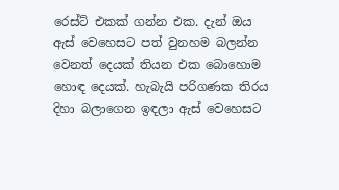රෙස්ට් එකක් ගන්න එක. දැන් ඔය ඇස් වෙහෙසට පත් වුනහම බලන්න වෙනත් දෙයක් තියන එක බොහොම හොඳ දෙයක්. හැබැයි පරිගණක තිරය දිහා බලාගෙන ඉඳලා ඇස් වෙහෙසට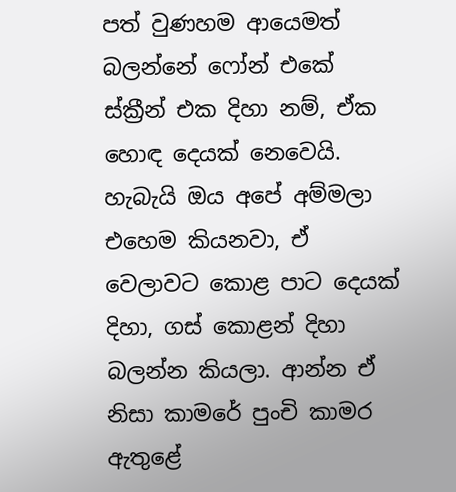පත් වුණහම ආයෙමත් බලන්නේ ෆෝන් එකේ ස්ක්‍රීන් එක දිහා නම්, ඒක හොඳ දෙයක් නෙවෙයි. හැබැයි ඔය අපේ අම්මලා එහෙම කියනවා, ඒ වෙලාවට කොළ පාට දෙයක් දිහා, ගස් කොළන් දිහා බලන්න කියලා. ආන්න ඒ නිසා කාමරේ පුංචි කාමර ඇතුළේ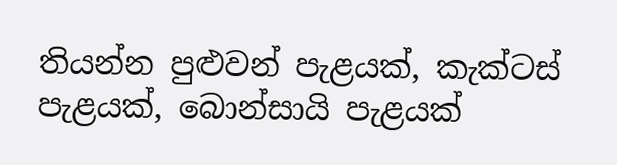තියන්න පුළුවන් පැළයක්, කැක්ටස් පැළයක්, බොන්සායි පැළයක්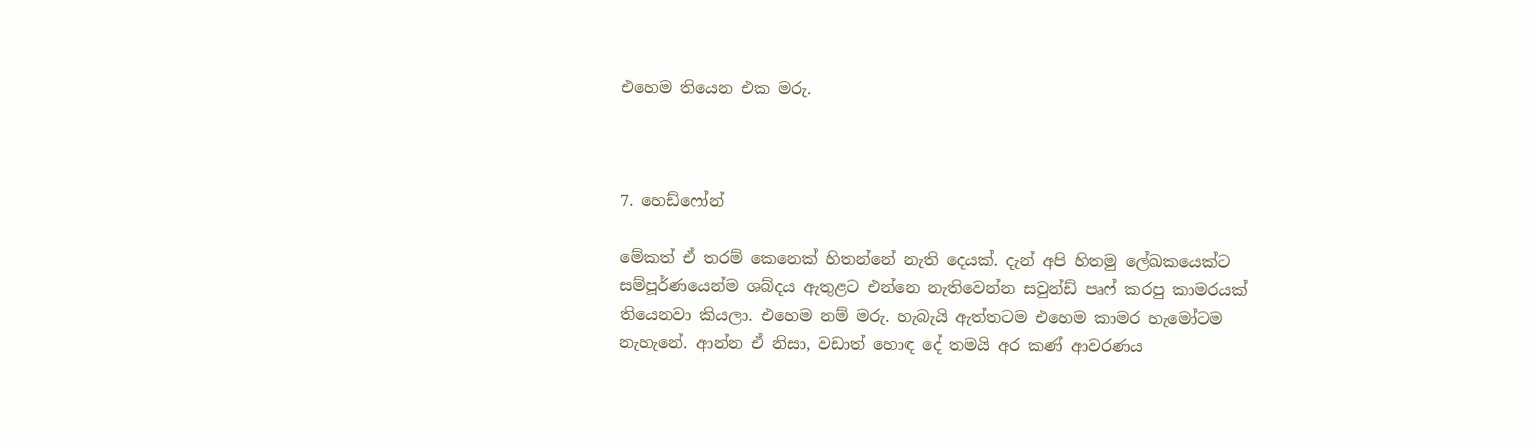එහෙම තියෙන එක මරු.



7. හෙඩ්ෆෝන්

මේකත් ඒ තරම් කෙනෙක් හිතන්නේ නැති දෙයක්. දැන් අපි හිතමු ලේඛකයෙක්ට සම්පූර්ණයෙන්ම ශබ්දය ඇතුළට එන්නෙ නැතිවෙන්න සවුන්ඩ් පෘෆ් කරපු කාමරයක් තියෙනවා කියලා. එහෙම නම් මරු. හැබැයි ඇත්තටම එහෙම කාමර හැමෝටම නැහැනේ. ආන්න ඒ නිසා, වඩාත් හොඳ දේ තමයි අර කණ් ආවරණය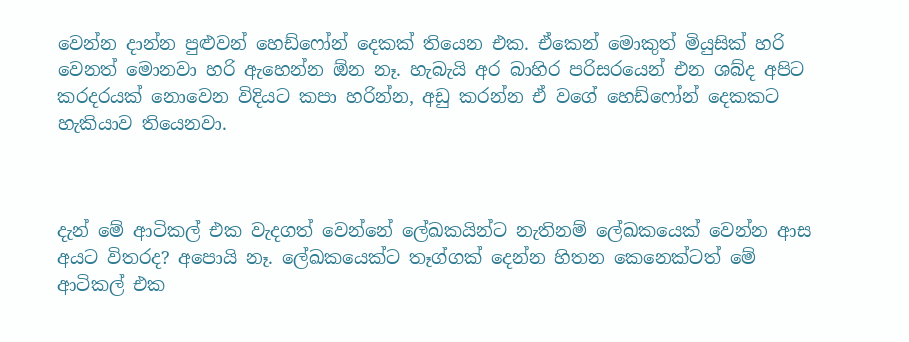වෙන්න දාන්න පුළුවන් හෙඩ්ෆෝන් දෙකක් තියෙන එක. ඒකෙන් මොකුත් මියුසික් හරි වෙනත් මොනවා හරි ඇහෙන්න ඕන නෑ. හැබැයි අර බාහිර පරිසරයෙන් එන ශබ්ද අපිට කරදරයක් නොවෙන විදියට කපා හරින්න, අඩු කරන්න ඒ වගේ හෙඩ්ෆෝන් දෙකකට හැකියාව තියෙනවා.



දැන් මේ ආටිකල් එක වැදගත් වෙන්නේ ලේඛකයින්ට නැතිනම් ලේඛකයෙක් වෙන්න ආස අයට විතරද? අපොයි නෑ. ලේඛකයෙක්ට තෑග්ගක් දෙන්න හිතන කෙනෙක්ටත් මේ ආටිකල් එක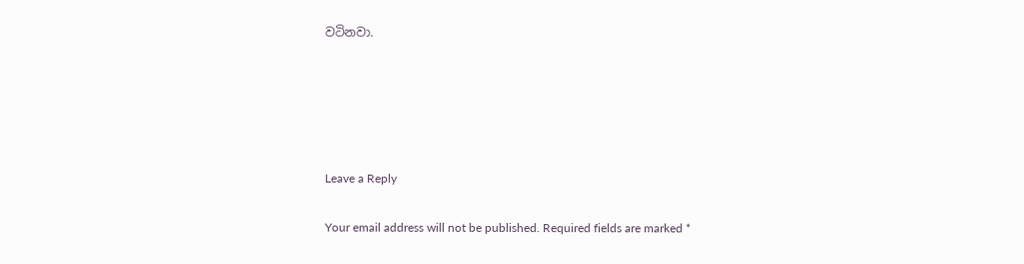වටිනවා.





Leave a Reply

Your email address will not be published. Required fields are marked *